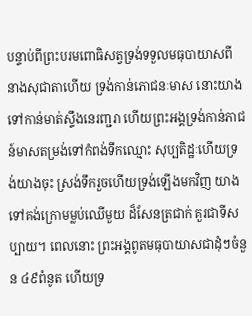បន្ទាប់ពីព្រះបរមពោធិសត្វទ្រង់ទទួលមធុបាយាសពីនាងសុជាតាហើយ ទ្រង់កាន់ភោជនៈមាស នោះយាងទៅកាន់មាត់ស្ទឹងនេរញ្ជរា ហើយព្រះអង្គទ្រង់កាន់ភាជន៍មាសតម្រង់ទៅកំពង់ទឹកឈ្មោះ សុប្បតិដ្ឋៈហើយទ្រង់យាងចុះ ស្រង់ទឹករួចហើយទ្រង់ឡើងមកវិញ យាងទៅគង់ក្រោមម្លប់ឈើមួយ ដ៏សែនត្រជាក់ គួរជាទីសប្បាយ។ ពេលនោះ ព្រះអង្គពូតមធុបាយាសជាដុំៗចំនួន ៤៩ពំនូត ហើយទ្រ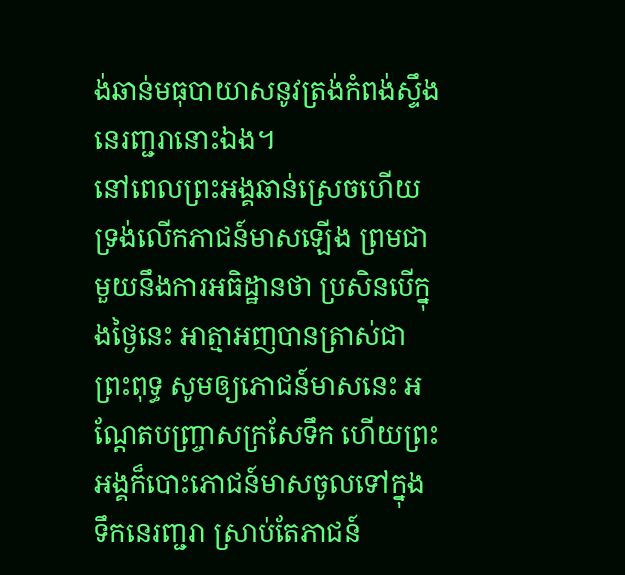ង់ឆាន់មធុបាយាសនូវត្រង់កំពង់ស្ទឹងនេរញ្ជរានោះឯង។
នៅពេលព្រះអង្គឆាន់ស្រេចហើយ ទ្រង់លើកភាជន៍មាសឡើង ព្រមជាមួយនឹងការអធិដ្ឋានថា ប្រសិនបើក្នុងថ្ងៃនេះ អាត្មាអញបានត្រាស់ជាព្រះពុទ្ធ សូមឲ្យភោជន៍មាសនេះ អណ្ដែតបញ្ច្រាសក្រសែទឹក ហើយព្រះអង្គក៏បោះភោជន៍មាសចូលទៅក្នុងទឹកនេរញ្ជរា ស្រាប់តែភាជន៍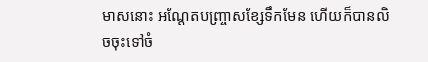មាសនោះ អណ្ដែតបញ្ច្រាសខ្សែទឹកមែន ហើយក៏បានលិចចុះទៅចំ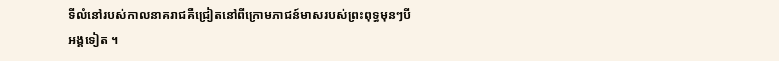ទីលំនៅរបស់កាលនាគរាជគឺជ្រៀតនៅពីក្រោមភាជន៍មាសរបស់ព្រះពុទ្ធមុនៗបីអង្គទៀត ។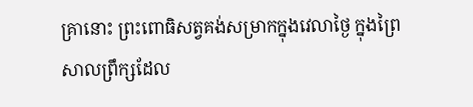គ្រានោះ ព្រះពោធិសត្វគង់សម្រាកក្នុងវេលាថ្ងៃ ក្នុងព្រៃសាលព្រឹក្សដែល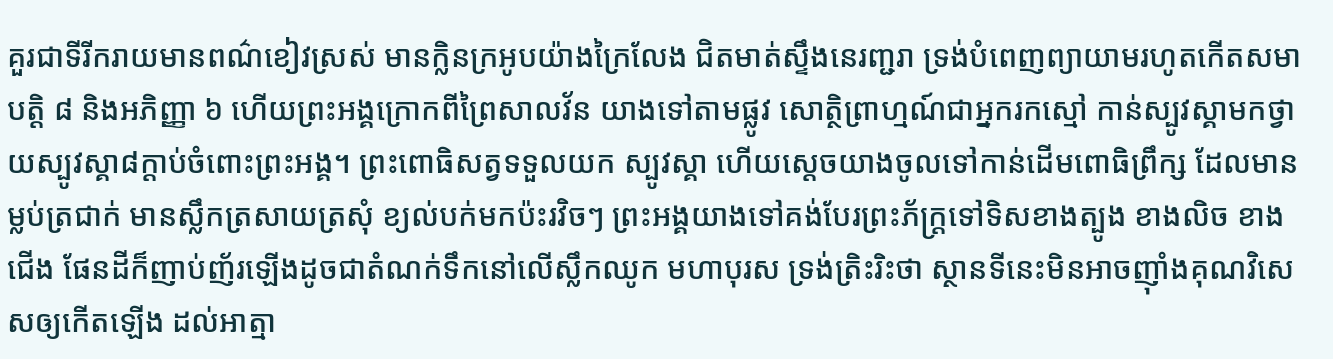គួរជាទីរីករាយមានពណ៌ខៀវស្រស់ មានក្លិនក្រអូបយ៉ាងក្រៃលែង ជិតមាត់ស្ទឹងនេរញ្ជរា ទ្រង់បំពេញព្យាយាមរហូតកើតសមាបត្តិ ៨ និងអភិញ្ញា ៦ ហើយព្រះអង្គក្រោកពីព្រៃសាលវ័ន យាងទៅតាមផ្លូវ សោត្ថិព្រាហ្មណ៍ជាអ្នករកស្មៅ កាន់ស្បូវស្គាមកថ្វាយស្បូវស្គា៨ក្ដាប់ចំពោះព្រះអង្គ។ ព្រះពោធិសត្វទទួលយក ស្បូវស្គា ហើយស្ដេចយាងចូលទៅកាន់ដើមពោធិព្រឹក្ស ដែលមានម្លប់ត្រជាក់ មានស្លឹកត្រសាយត្រសុំ ខ្យល់បក់មកប៉ះរវិចៗ ព្រះអង្គយាងទៅគង់បែរព្រះភ័ក្ត្រទៅទិសខាងត្បូង ខាងលិច ខាងជើង ផែនដីក៏ញាប់ញ័រឡើងដូចជាតំណក់ទឹកនៅលើស្លឹកឈូក មហាបុរស ទ្រង់ត្រិះរិះថា ស្ថានទីនេះមិនអាចញ៉ាំងគុណវិសេសឲ្យកើតឡើង ដល់អាត្មា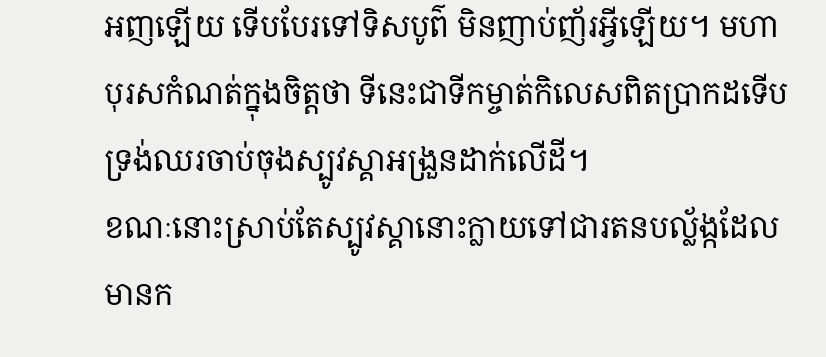អញឡើយ ទើបបែរទៅទិសបូព៌ មិនញាប់ញ័រអ្វីឡើយ។ មហាបុរសកំណត់ក្នុងចិត្តថា ទីនេះជាទីកម្ចាត់កិលេសពិតប្រាកដទើបទ្រង់ឈរចាប់ចុងស្បូវស្គាអង្រួនដាក់លើដី។
ខណៈនោះស្រាប់តែស្បូវស្គានោះក្លាយទៅជារតនបល្ល័ង្កដែលមានក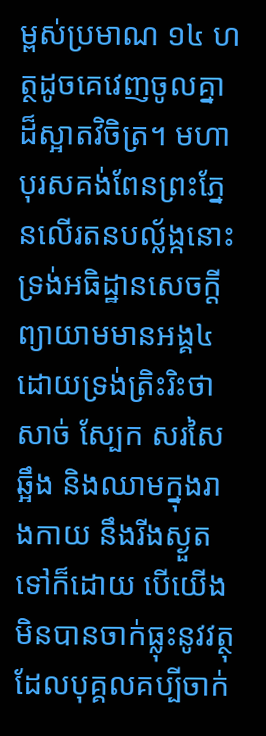ម្ពស់ប្រមាណ ១៤ ហត្ថដូចគេវេញចូលគ្នាដ៏ស្អាតវិចិត្រ។ មហាបុរសគង់ពែនព្រះភ្នែនលើរតនបល្ល័ង្កនោះ ទ្រង់អធិដ្ឋានសេចក្ដីព្យាយាមមានអង្គ៤ ដោយទ្រង់ត្រិះរិះថា សាច់ ស្បែក សរសៃ ឆ្អឹង និងឈាមក្នុងរាងកាយ នឹងរីងស្ងួតទៅក៏ដោយ បើយើងមិនបានចាក់ធ្លុះនូវវត្ថុ ដែលបុគ្គលគប្បីចាក់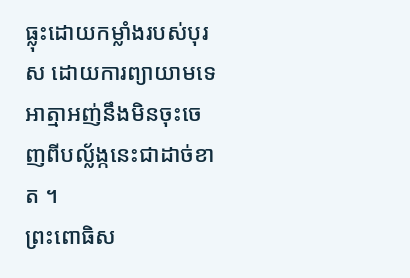ធ្លុះដោយកម្លាំងរបស់បុរស ដោយការព្យាយាមទេ អាត្មាអញ់នឹងមិនចុះចេញពីបល្ល័ង្កនេះជាដាច់ខាត ។
ព្រះពោធិស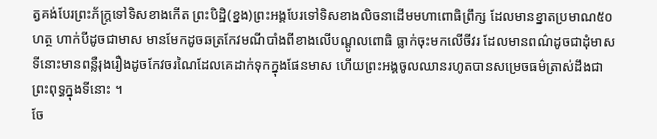ត្វគង់បែរព្រះភ័ក្ត្រទៅទិសខាងកើត ព្រះបិដ្ឋិ(ខ្នង)ព្រះអង្គបែរទៅទិសខាងលិចនាដើមមហាពោធិព្រឹក្ស ដែលមានខ្នាតប្រមាណ៥០ហត្ថ ហាក់បីដូចជាមាស មានមែកដូចឆត្រកែវមណីបាំងពីខាងលើបណ្ដូលពោធិ ធ្លាក់ចុះមកលើចីវរ ដែលមានពណ៌ដូចជាដុំមាស ទីនោះមានពន្លឺរុងរឿងដូចកែវចរណៃដែលគេដាក់ទុកក្នុងផែនមាស ហើយព្រះអង្គចូលឈានរហូតបានសម្រេចធម៌ត្រាស់ដឹងជាព្រះពុទ្ធក្នុងទីនោះ ។
ចែ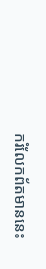ករំលែកព័តមាននេះ